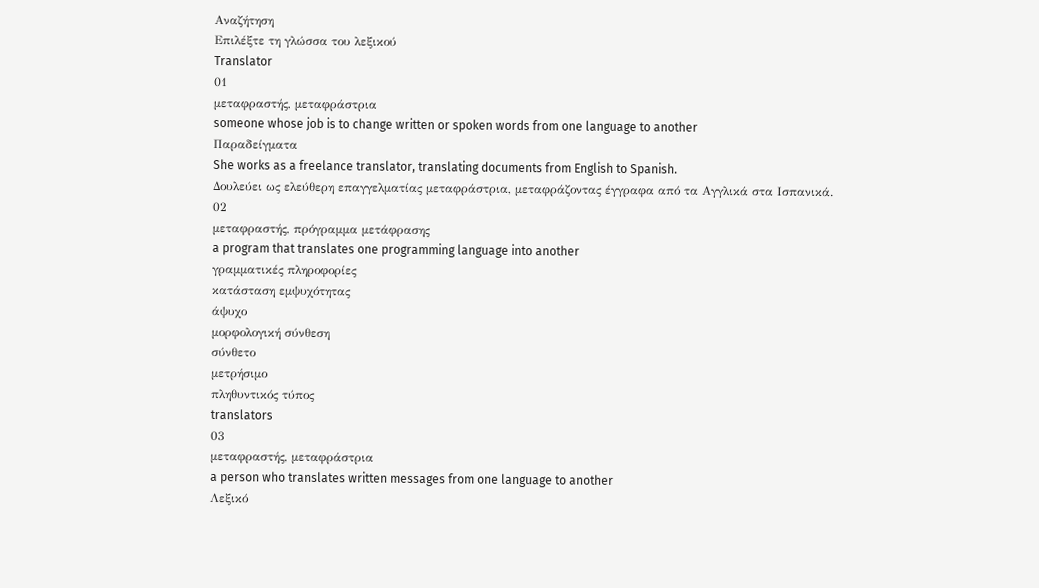Αναζήτηση
Επιλέξτε τη γλώσσα του λεξικού
Translator
01
μεταφραστής, μεταφράστρια
someone whose job is to change written or spoken words from one language to another
Παραδείγματα
She works as a freelance translator, translating documents from English to Spanish.
Δουλεύει ως ελεύθερη επαγγελματίας μεταφράστρια, μεταφράζοντας έγγραφα από τα Αγγλικά στα Ισπανικά.
02
μεταφραστής, πρόγραμμα μετάφρασης
a program that translates one programming language into another
γραμματικές πληροφορίες
κατάσταση εμψυχότητας
άψυχο
μορφολογική σύνθεση
σύνθετο
μετρήσιμο
πληθυντικός τύπος
translators
03
μεταφραστής, μεταφράστρια
a person who translates written messages from one language to another
Λεξικό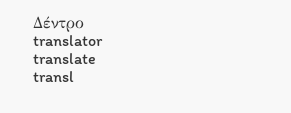Δέντρο
translator
translate
transl